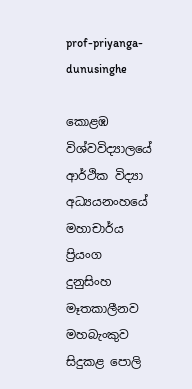prof-priyanga-dunusinghe

කොළඹ විශ්වවිද්‍යාලයේ ආර්ථික විද්‍යා අධ්‍යයනංහයේ මහාචාර්ය ප්‍රියංග දුනුසිංහ මෑතකාලීනව මහබැංකුව සිදුකළ පොලි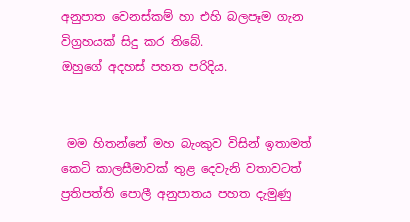අනුපාත වෙනස්කම් හා එහි බලපෑම ගැන විග්‍රහයක් සිදු කර තිබේ.
ඔහුගේ අදහස් පහත පරිදිය.


 මම හිතන්නේ මහ බැංකුව විසින් ඉතාමත් කෙටි කාලසීමාවක් තුළ දෙවැනි වතාවටත් ප්‍රතිපත්ති පොලී අනුපාතය පහත දැමුණු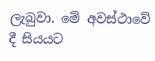ලැබුවා. මේ අවස්ථාවේ දී සියයට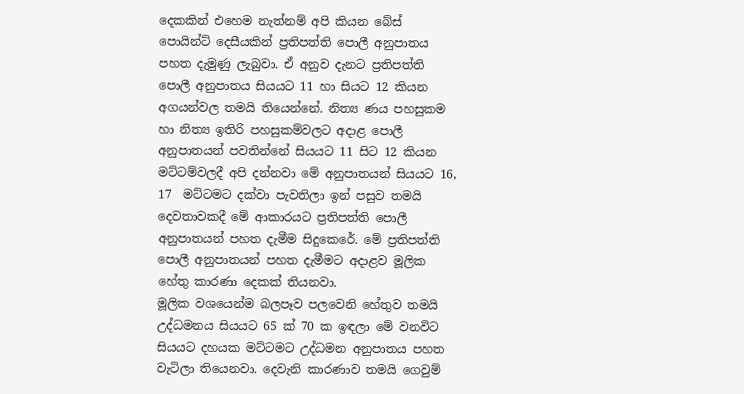දෙකකින් එහෙම නැත්නම් අපි කියන බේස් පොයින්ට් දෙසීයකින් ප්‍රතිපත්ති පොලී අනුපාතය පහත දැමුණු ලැබුවා. ඒ අනුව දැනට ප්‍රතිපත්ති පොලී අනුපාතය සියයට 11 හා සියට 12 කියන අගයන්වල තමයි තියෙන්නේ. නිත්‍ය ණය පහසුකම හා නිත්‍ය ඉතිරි පහසුකම්වලට අදාළ පොලී අනුපාතයන් පවතින්නේ සියයට 11 සිට 12 කියන මට්ටම්වලදී අපි දන්නවා මේ අනුපාතයන් සියයට 16, 17  මට්ටමට දක්වා පැවතිලා ඉන් පසුව තමයි දෙවතාවකදී මේ ආකාරයට ප්‍රතිපත්ති පොලී අනුපාතයන් පහත දැමීම සිදුකෙරේ. මේ ප්‍රතිපත්ති පොලී අනුපාතයන් පහත දැමීමට අදාළව මූලික හේතු කාරණා දෙකක් තියනවා.
මූලික වශයෙන්ම බලපෑව පලවෙනි හේතුව තමයි උද්ධමනය සියයට 65 ක් 70 ක ඉඳලා මේ වනවිට සියයට දහයක මට්ටමට උද්ධමන අනුපාතය පහත වැටිලා තියෙනවා. දෙවැනි කාරණාව තමයි ගෙවුම්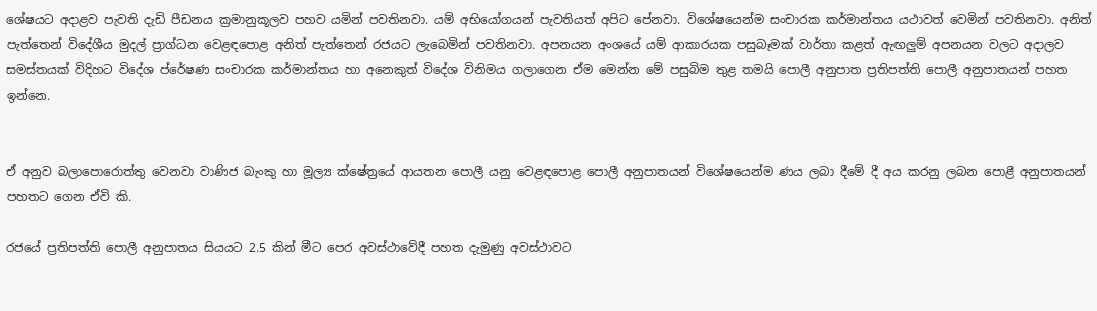ශේෂයට අදාළව පැවති දැඩි පීඩනය ක්‍රමානුකූලව පහව යමින් පවතිනවා. යම් අභියෝගයන් පැවතියත් අපිට පේනවා. විශේෂයෙන්ම සංචාරක කර්මාන්තය යථාවත් වෙමින් පවතිනවා. අනිත් පැත්තෙන් විදේශීය මුදල් ප්‍රාග්ධන වෙළඳපොළ අනිත් පැත්තෙන් රජයට ලැබෙමින් පවතිනවා. අපනයන අංශයේ යම් ආකාරයක පසුබෑමක් වාර්තා කළත් ඇඟලුම් අපනයන වලට අදාලව සමස්තයක් විදිහට විදේශ ප්රේෂණ සංචාරක කර්මාන්තය හා අනෙකුත් විදේශ විනිමය ගලාගෙන ඒම මෙන්න මේ පසුබිම තුළ තමයි පොලී අනුපාත ප්‍රතිපත්ති පොලී අනුපාතයන් පහත ඉන්නෙ.


ඒ අනුව බලාපොරොත්තු වෙනවා වාණිජ බැංකු හා මූල්‍ය ක්ෂේත්‍රයේ ආයතන පොලී යනු වෙළඳපොළ පොලී අනුපාතයන් විශේෂයෙන්ම ණය ලබා දීමේ දී අය කරනු ලබන පොළී අනුපාතයන් පහතට ගෙන ඒවි කි.

රජයේ ප්‍රතිපත්ති පොලී අනුපාතය සියයට 2.5 කින් මීට පෙර අවස්ථාවේදී පහත දැමුණු අවස්ථාවට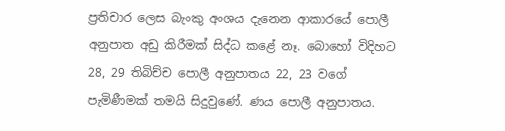ප්‍රතිචාර ලෙස බැංකු අංශය දැනෙන ආකාරයේ පොලී අනුපාත අඩු කිරීමක් සිද්ධ කළේ නෑ. බොහෝ විදිහට 28, 29 තිබිච්ච පොලී අනුපාතය 22, 23 වගේ පැමිණීමක් තමයි සිදුවුණේ. ණය පොලී අනුපාතය.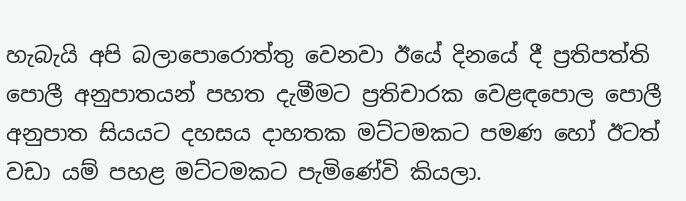හැබැයි අපි බලාපොරොත්තු වෙනවා ඊයේ දිනයේ දී ප්‍රතිපත්ති පොලී අනුපාතයන් පහත දැමීමට ප්‍රතිචාරක වෙළඳපොල පොලී අනුපාත සියයට දහසය දාහතක මට්ටමකට පමණ හෝ ඊටත් වඩා යම් පහළ මට්ටමකට පැමිණේවි කියලා.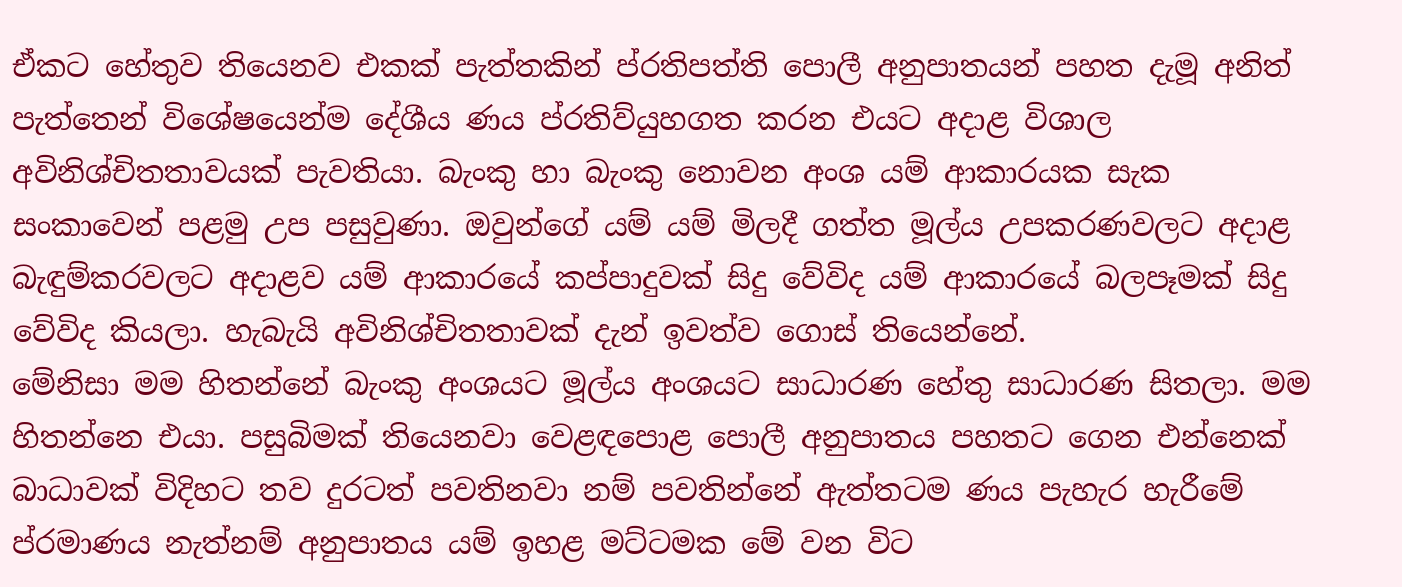ඒකට හේතුව තියෙනව එකක් පැත්තකින් ප්රතිපත්ති පොලී අනුපාතයන් පහත දැමූ අනිත් පැත්තෙන් විශේෂයෙන්ම දේශීය ණය ප්රතිව්යුහගත කරන එයට අදාළ විශාල අවිනිශ්චිතතාවයක් පැවතියා. බැංකු හා බැංකු නොවන අංශ යම් ආකාරයක සැක සංකාවෙන් පළමු උප පසුවුණා. ඔවුන්ගේ යම් යම් මිලදී ගත්ත මූල්ය උපකරණවලට අදාළ බැඳුම්කරවලට අදාළව යම් ආකාරයේ කප්පාදුවක් සිදු වේවිද යම් ආකාරයේ බලපෑමක් සිදු වේවිද කියලා. හැබැයි අවිනිශ්චිතතාවක් දැන් ඉවත්ව ගොස් තියෙන්නේ.
මේනිසා මම හිතන්නේ බැංකු අංශයට මූල්ය අංශයට සාධාරණ හේතු සාධාරණ සිතලා. මම හිතන්නෙ එයා. පසුබිමක් තියෙනවා වෙළඳපොළ පොලී අනුපාතය පහතට ගෙන එන්නෙක් බාධාවක් විදිහට තව දුරටත් පවතිනවා නම් පවතින්නේ ඇත්තටම ණය පැහැර හැරීමේ ප්රමාණය නැත්නම් අනුපාතය යම් ඉහළ මට්ටමක මේ වන විට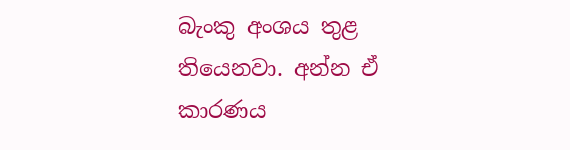බැංකු අංශය තුළ තියෙනවා. අන්න ඒ කාරණය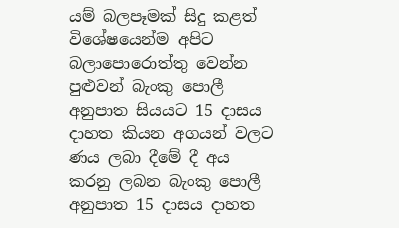යම් බලපෑමක් සිදු කළත් විශේෂයෙන්ම අපිට බලාපොරොත්තු වෙන්න පුළුවන් බැංකු පොලී අනුපාත සියයට 15 දාසය දාහත කියන අගයන් වලට ණය ලබා දීමේ දී අය කරනු ලබන බැංකු පොලී අනුපාත 15 දාසය දාහත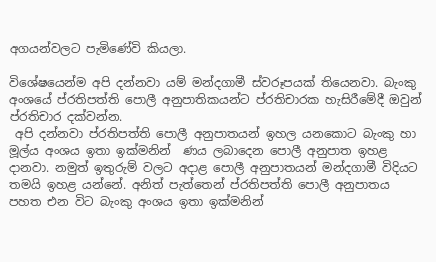අගයන්වලට පැමිණේවි කියලා.

විශේෂයෙන්ම අපි දන්නවා යම් මන්දගාමී ස්වරූපයක් තියෙනවා. බැංකු අංශයේ ප්රතිපත්ති පොලී අනුපාතිකයන්ට ප්රතිචාරක හැසිරීමේදී ඔවුන් ප්රතිචාර දක්වන්න.
 අපි දන්නවා ප්රතිපත්ති පොලී අනුපාතයන් ඉහල යනකොට බැංකු හා මූල්ය අංශය ඉතා ඉක්මනින්  ණය ලබාදෙන පොලී අනුපාත ඉහළ දානවා. නමුත් ඉතුරුම් වලට අදාළ පොලී අනුපාතයන් මන්දගාමී විදියට තමයි ඉහළ යන්නේ. අනිත් පැත්තෙන් ප්රතිපත්ති පොලී අනුපාතය පහත එන විට බැංකු අංශය ඉතා ඉක්මනින්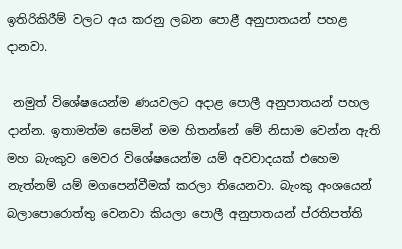ඉතිරිකිරීම් වලට අය කරනු ලබන පොළී අනුපාතයන් පහළ දානවා.

 නමුත් විශේෂයෙන්ම ණයවලට අදාළ පොලී අනුපාතයන් පහල දාන්න. ඉතාමත්ම සෙමින් මම හිතන්නේ මේ නිසාම වෙන්න ඇති මහ බැංකුව මෙවර විශේෂයෙන්ම යම් අවවාදයක් එහෙම නැත්නම් යම් මගපෙන්වීමක් කරලා තියෙනවා. බැංකු අංශයෙන් බලාපොරොත්තු වෙනවා කියලා පොලී අනුපාතයන් ප්රතිපත්ති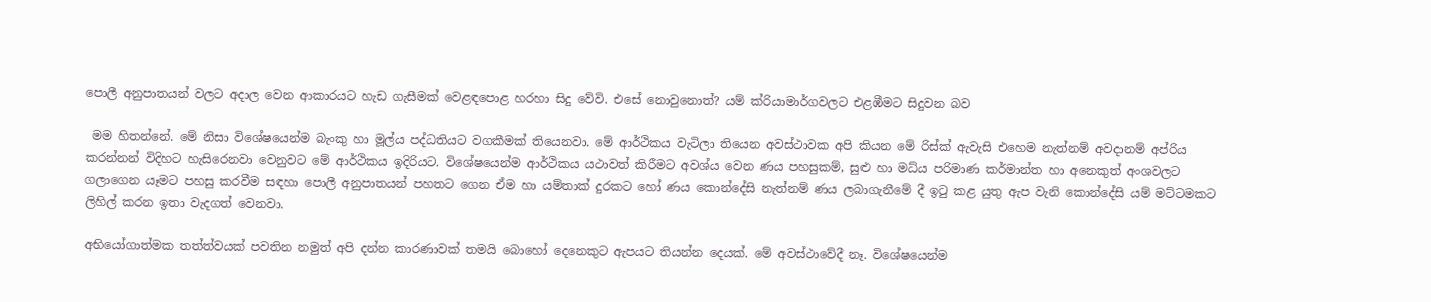පොලී අනුපාතයන් වලට අදාල වෙන ආකාරයට හැඩ ගැසීමක් වෙළඳපොළ හරහා සිදු වේවි. එසේ නොවුනොත්? යම් ක්රියාමාර්ගවලට එළඹීමට සිදුවන බව

 මම හිතන්නේ. මේ නිසා විශේෂයෙන්ම බැංකු හා මූල්ය පද්ධතියට වගකීමක් තියෙනවා. මේ ආර්ථිකය වැටිලා තියෙන අවස්ථාවක අපි කියන මේ රිස්ක් ඇවැසි එහෙම නැත්නම් අවදානම් අප්රිය කරන්නන් විදිහට හැසිරෙනවා වෙනුවට මේ ආර්ථිකය ඉදිරියට. විශේෂයෙන්ම ආර්ථිකය යථාවත් කිරීමට අවශ්ය වෙන ණය පහසුකම්, සුළු හා මධ්ය පරිමාණ කර්මාන්ත හා අනෙකුත් අංශවලට ගලාගෙන යෑමට පහසු කරවීම සඳහා පොලී අනුපාතයන් පහතට ගෙන ඒම හා යම්තාක් දුරකට හෝ ණය කොන්දේසි නැත්නම් ණය ලබාගැනීමේ දී ඉටු කළ යුතු ඇප වැනි කොන්දේසි යම් මට්ටමකට ලිහිල් කරන ඉතා වැදගත් වෙනවා.

අභියෝගාත්මක තත්ත්වයක් පවතින නමුත් අපි දන්න කාරණාවක් තමයි බොහෝ දෙනෙකුට ඇපයට තියන්න දෙයක්. මේ අවස්ථාවේදී නෑ. විශේෂයෙන්ම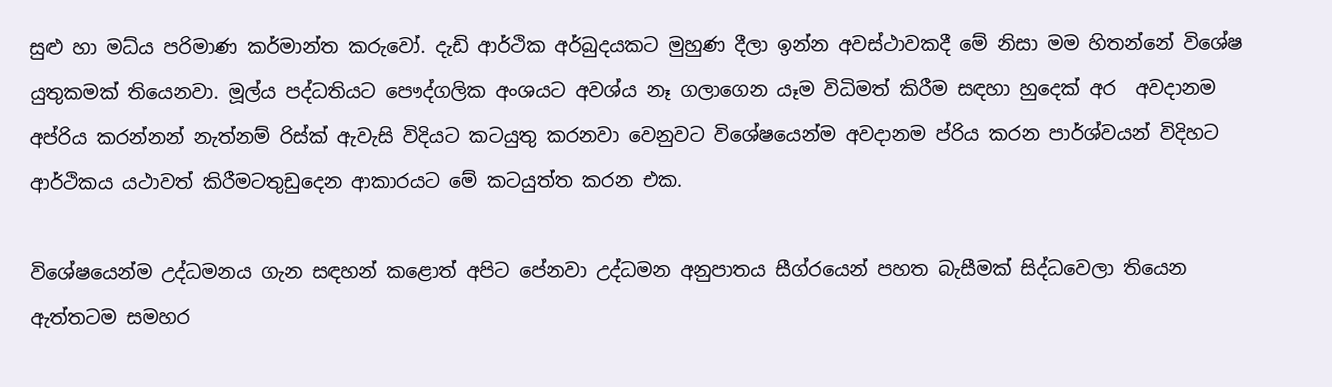සුළු හා මධ්ය පරිමාණ කර්මාන්ත කරුවෝ. දැඩි ආර්ථික අර්බුදයකට මුහුණ දීලා ඉන්න අවස්ථාවකදී මේ නිසා මම හිතන්නේ විශේෂ යුතුකමක් තියෙනවා. මූල්ය පද්ධතියට පෞද්ගලික අංශයට අවශ්ය නෑ ගලාගෙන යෑම විධිමත් කිරීම සඳහා හුදෙක් අර  අවදානම අප්රිය කරන්නන් නැත්නම් රිස්ක් ඇවැසි විදියට කටයුතු කරනවා වෙනුවට විශේෂයෙන්ම අවදානම ප්රිය කරන පාර්ශ්වයන් විදිහට ආර්ථිකය යථාවත් කිරීමටතුඩුදෙන ආකාරයට මේ කටයුත්ත කරන එක.

විශේෂයෙන්ම උද්ධමනය ගැන සඳහන් කළොත් අපිට පේනවා උද්ධමන අනුපාතය සීග්රයෙන් පහත බැසීමක් සිද්ධවෙලා තියෙන ඇත්තටම සමහර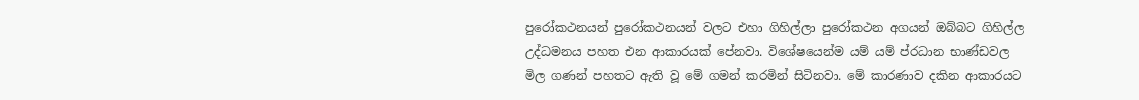පුරෝකථනයන් පුරෝකථනයන් වලට එහා ගිහිල්ලා පුරෝකථන අගයන් ඔබ්බට ගිහිල්ල උද්ධමනය පහත එන ආකාරයක් පේනවා. විශේෂයෙන්ම යම් යම් ප්රධාන භාණ්ඩවල මිල ගණන් පහතට ඇති වූ මේ ගමන් කරමින් සිටිනවා. මේ කාරණාව දකින ආකාරයට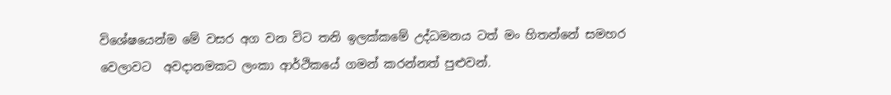විශේෂයෙන්ම මේ වසර අග වන විට තනි ඉලක්කමේ උද්ධමනය ටත් මං හිතන්නේ සමහර වෙලාවට  අවදානමකට ලංකා ආර්ථිකයේ ගමන් කරන්නත් පුළුවන්.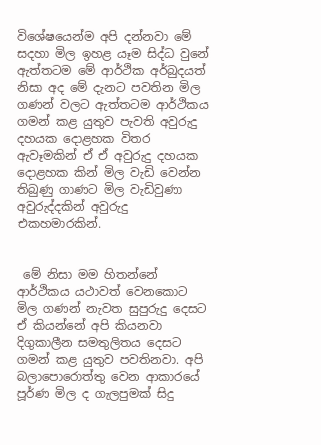විශේෂයෙන්ම අපි දන්නවා මේ සදහා මිල ඉහළ යෑම සිද්ධ වුනේ ඇත්තටම මේ ආර්ථික අර්බුදයත් නිසා අද මේ දැනට පවතින මිල ගණන් වලට ඇත්තටම ආර්ථිකය ගමන් කළ යුතුව පැවති අවුරුදු දහයක දොළහක විතර ඇවෑමකින් ඒ ඒ අවුරුදු දහයක දොළහක කින් මිල වැඩි වෙන්න තිබුණු ගාණට මිල වැඩිවුණා අවුරුද්දකින් අවුරුදු එකහමාරකින්.


 මේ නිසා මම හිතන්නේ ආර්ථිකය යථාවත් වෙනකොට මිල ගණන් නැවත සුපුරුදු දෙසට ඒ කියන්නේ අපි කියනවා දිගුකාලීන සමතුලිතය දෙසට ගමන් කළ යුතුව පවතිනවා. අපි බලාපොරොත්තු වෙන ආකාරයේ පූර්ණ මිල ද ගැලපුමක් සිදු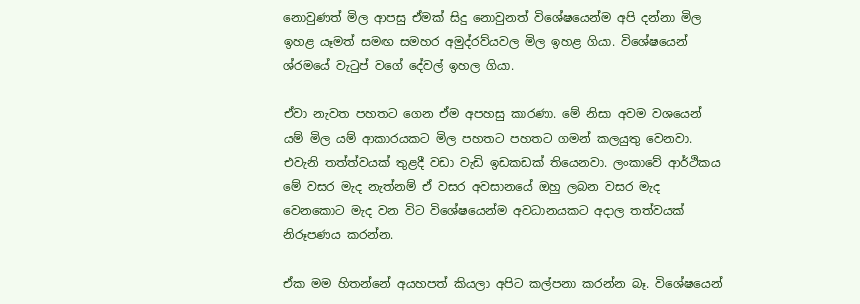නොවුණත් මිල ආපසු ඒමක් සිදු නොවුනත් විශේෂයෙන්ම අපි දන්නා මිල ඉහළ යෑමත් සමඟ සමහර අමුද්රව්යවල මිල ඉහළ ගියා. විශේෂයෙන් ශ්රමයේ වැටුප් වගේ දේවල් ඉහල ගියා.

ඒවා නැවත පහතට ගෙන ඒම අපහසු කාරණා. මේ නිසා අවම වශයෙන් යම් මිල යම් ආකාරයකට මිල පහතට පහතට ගමන් කලයුතු වෙනවා. එවැනි තත්ත්වයක් තුළදී වඩා වැඩි ඉඩකඩක් තියෙනවා. ලංකාවේ ආර්ථිකය මේ වසර මැද නැත්නම් ඒ වසර අවසානයේ ඔහු ලබන වසර මැද වෙනකොට මැද වන විට විශේෂයෙන්ම අවධානයකට අදාල තත්වයක් නිරූපණය කරන්න.

ඒක මම හිතන්නේ අයහපත් කියලා අපිට කල්පනා කරන්න බෑ. විශේෂයෙන්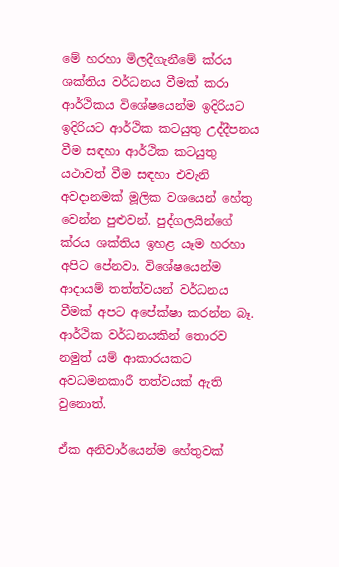මේ හරහා මිලදීගැනීමේ ක්රය ශක්තිය වර්ධනය වීමක් කරා ආර්ථිකය විශේෂයෙන්ම ඉදිරියට ඉදිරියට ආර්ථික කටයුතු උද්දීපනය වීම සඳහා ආර්ථික කටයුතු යථාවත් වීම සඳහා එවැනි අවදානමක් මූලික වශයෙන් හේතු වෙන්න පුළුවන්. පුද්ගලයින්ගේ ක්රය ශක්තිය ඉහළ යෑම හරහා අපිට පේනවා. විශේෂයෙන්ම ආදායම් තත්ත්වයන් වර්ධනය වීමක් අපට අපේක්ෂා කරන්න බෑ. ආර්ථික වර්ධනයකින් තොරව නමුත් යම් ආකාරයකට අවධමනකාරී තත්වයක් ඇති වුනොත්.

ඒක අනිවාර්යෙන්ම හේතුවක්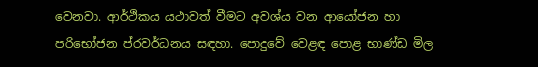වෙනවා. ආර්ථිකය යථාවත් වීමට අවශ්ය වන ආයෝජන හා පරිභෝජන ප්රවර්ධනය සඳහා. පොදුවේ වෙළඳ පොළ භාණ්ඩ මිල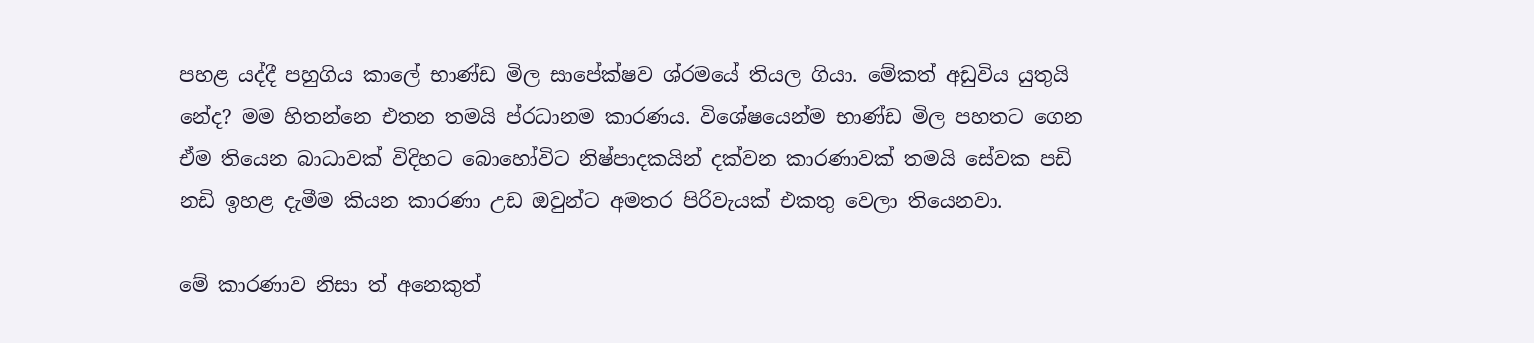පහළ යද්දී පහුගිය කාලේ භාණ්ඩ මිල සාපේක්ෂව ශ්රමයේ තියල ගියා. මේකත් අඩුවිය යුතුයි නේද? මම හිතන්නෙ එතන තමයි ප්රධානම කාරණය. විශේෂයෙන්ම භාණ්ඩ මිල පහතට ගෙන ඒම තියෙන බාධාවක් විදිහට බොහෝවිට නිෂ්පාදකයින් දක්වන කාරණාවක් තමයි සේවක පඩි නඩි ඉහළ දැමීම කියන කාරණා උඩ ඔවුන්ට අමතර පිරිවැයක් එකතු වෙලා තියෙනවා.

මේ කාරණාව නිසා ත් අනෙකුත්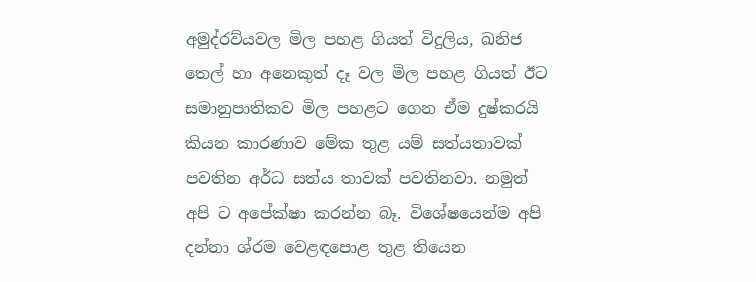අමුද්රව්යවල මිල පහළ ගියත් විදුලිය, ඛනිජ තෙල් හා අනෙකුත් දෑ වල මිල පහළ ගියත් ඊට සමානුපාතිකව මිල පහළට ගෙන ඒම දුෂ්කරයි කියන කාරණාව මේක තුළ යම් සත්යතාවක් පවතින අර්ධ සත්ය තාවක් පවතිනවා. නමුත් අපි ට අපේක්ෂා කරන්න බෑ. විශේෂයෙන්ම අපි දන්නා ශ්රම වෙළඳපොළ තුළ තියෙන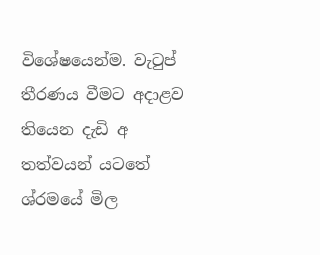විශේෂයෙන්ම. වැටුප් තීරණය වීමට අදාළව තියෙන දැඩි අ තත්වයන් යටතේ ශ්රමයේ මිල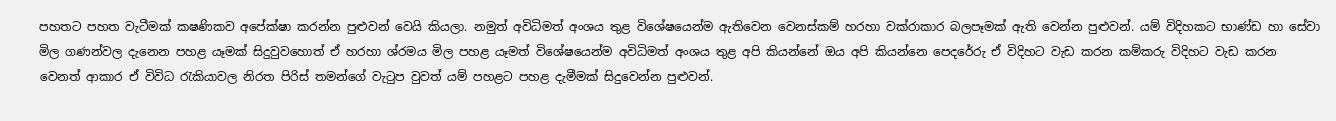පහතට පහත වැටීමක් කෂණිකව අපේක්ෂා කරන්න පුළුවන් වෙයි කියලා. නමුත් අවිධිමත් අංශය තුළ විශේෂයෙන්ම ඇතිවෙන වෙනස්කම් හරහා වක්රාකාර බලපෑමක් ඇති වෙන්න පුළුවන්. යම් විදිහකට භාණ්ඩ හා සේවා මිල ගණන්වල දැනෙන පහළ යෑමක් සිදුවුවහොත් ඒ හරහා ශ්රමය මිල පහළ යෑමත් විශේෂයෙන්ම අවිධිමත් අංශය තුළ අපි කියන්නේ ඔය අපි කියන්නෙ පෙදරේරු ඒ විදිහට වැඩ කරන කම්කරු විදිහට වැඩ කරන වෙනත් ආකාර ඒ විවිධ රැකියාවල නිරත පිරිස් තමන්ගේ වැටුප වුවත් යම් පහළට පහළ දැමීමක් සිදුවෙන්න පුළුවන්.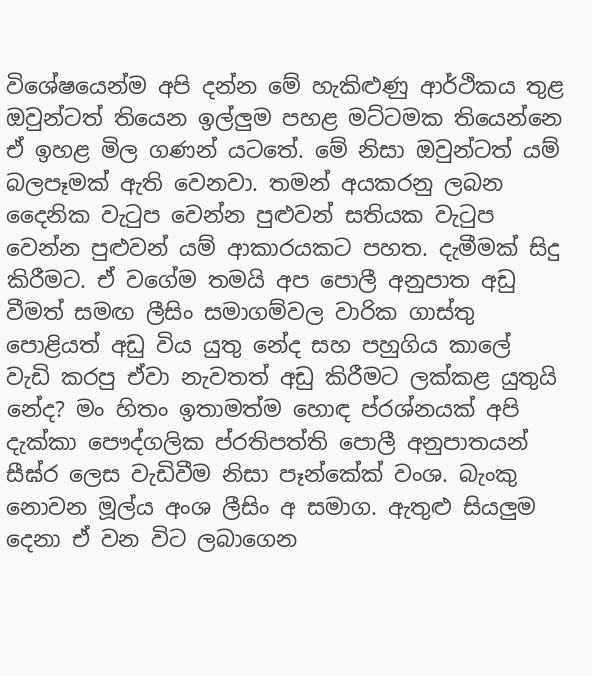විශේෂයෙන්ම අපි දන්න මේ හැකිළුණු ආර්ථිකය තුළ ඔවුන්ටත් තියෙන ඉල්ලුම පහළ මට්ටමක තියෙන්නෙ ඒ ඉහළ මිල ගණන් යටතේ. මේ නිසා ඔවුන්ටත් යම් බලපෑමක් ඇති වෙනවා. තමන් අයකරනු ලබන දෛනික වැටුප වෙන්න පුළුවන් සතියක වැටුප වෙන්න පුළුවන් යම් ආකාරයකට පහත. දැමීමක් සිදු කිරීමට. ඒ වගේම තමයි අප පොලී අනුපාත අඩු වීමත් සමඟ ලීසිං සමාගම්වල වාරික ගාස්තු පොළියත් අඩු විය යුතු නේද සහ පහුගිය කාලේ වැඩි කරපු ඒවා නැවතත් අඩු කිරීමට ලක්කළ යුතුයි නේද? මං හිතං ඉතාමත්ම හොඳ ප්රශ්නයක් අපි දැක්කා පෞද්ගලික ප්රතිපත්ති පොලී අනුපාතයන් සීඝ්ර ලෙස වැඩිවීම නිසා පෑන්කේක් වංශ. බැංකු නොවන මූල්ය අංශ ලීසිං අ සමාග. ඇතුළු සියලුම දෙනා ඒ වන විට ලබාගෙන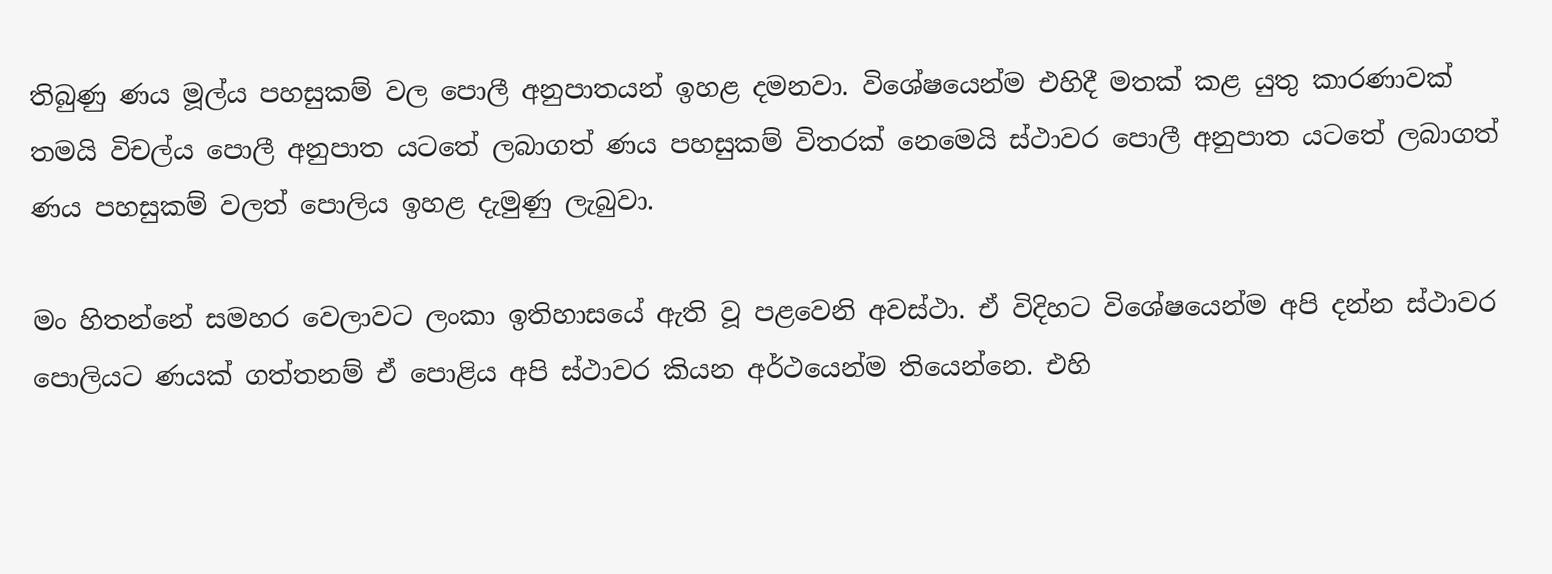තිබුණු ණය මූල්ය පහසුකම් වල පොලී අනුපාතයන් ඉහළ දමනවා. විශේෂයෙන්ම එහිදී මතක් කළ යුතු කාරණාවක් තමයි විචල්ය පොලී අනුපාත යටතේ ලබාගත් ණය පහසුකම් විතරක් නෙමෙයි ස්ථාවර පොලී අනුපාත යටතේ ලබාගත් ණය පහසුකම් වලත් පොලිය ඉහළ දැමුණු ලැබුවා.

මං හිතන්නේ සමහර වෙලාවට ලංකා ඉතිහාසයේ ඇති වූ පළවෙනි අවස්ථා. ඒ විදිහට විශේෂයෙන්ම අපි දන්න ස්ථාවර පොලියට ණයක් ගත්තනම් ඒ පොළිය අපි ස්ථාවර කියන අර්ථයෙන්ම තියෙන්නෙ. එහි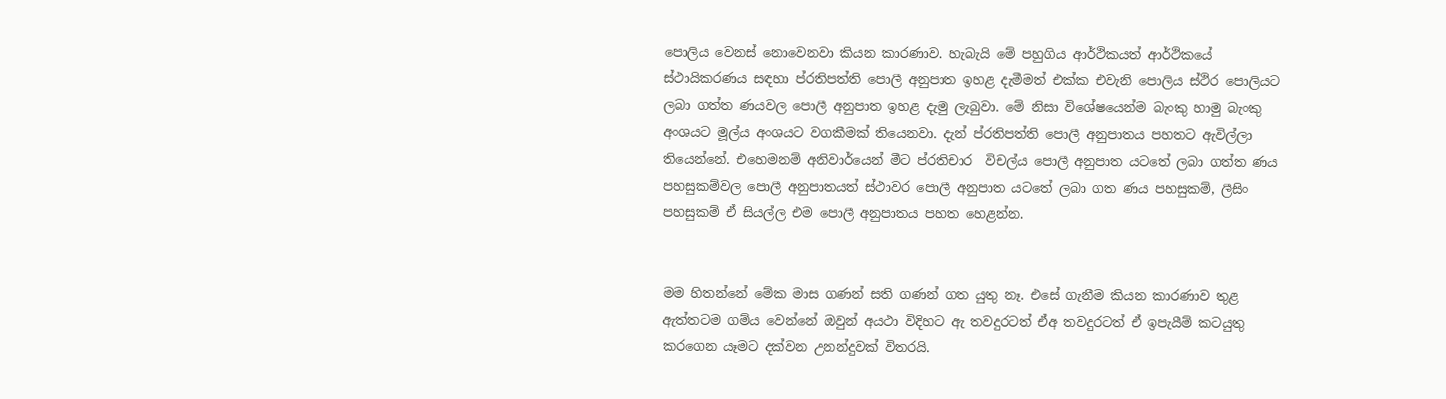පොලිය වෙනස් නොවෙනවා කියන කාරණාව. හැබැයි මේ පහුගිය ආර්ථිකයත් ආර්ථිකයේ ස්ථායිකරණය සඳහා ප්රතිපත්ති පොලී අනුපාත ඉහළ දැමීමත් එක්ක එවැනි පොලිය ස්ථිර පොලියට ලබා ගත්ත ණයවල පොලී අනුපාත ඉහළ දැමු ලැබුවා. මේ නිසා විශේෂයෙන්ම බැංකු හාමු බැංකු අංශයට මූල්ය අංශයට වගකීමක් තියෙනවා. දැන් ප්රතිපත්ති පොලී අනුපාතය පහතට ඇවිල්ලා තියෙන්නේ. එහෙමනම් අනිවාර්යෙන් මීට ප්රතිචාර  විචල්ය පොලී අනුපාත යටතේ ලබා ගත්ත ණය පහසුකම්වල පොලී අනුපාතයත් ස්ථාවර පොලී අනුපාත යටතේ ලබා ගත ණය පහසුකම්, ලීසිං පහසුකම් ඒ සියල්ල එම පොලී අනුපාතය පහත හෙළන්න.


මම හිතන්නේ මේක මාස ගණන් සති ගණන් ගත යුතු නෑ. එසේ ගැනීම කියන කාරණාව තුළ ඇත්තටම ගම්ය වෙන්නේ ඔවුන් අයථා විදිහට ඇ තවදුරටත් ඒඅ තවදුරටත් ඒ ඉපැයීම් කටයුතු කරගෙන යෑමට දක්වන උනන්දුවක් විතරයි.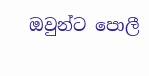ඔවුන්ට පොලී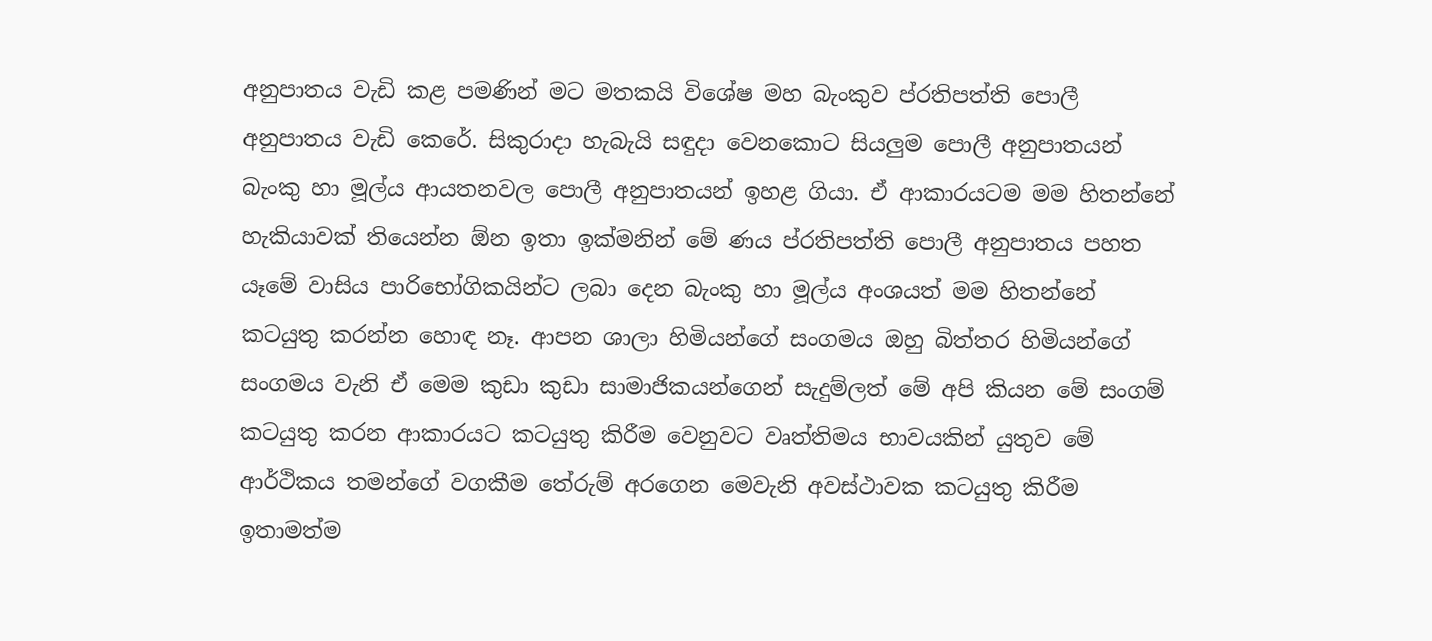අනුපාතය වැඩි කළ පමණින් මට මතකයි විශේෂ මහ බැංකුව ප්රතිපත්ති පොලී අනුපාතය වැඩි කෙරේ. සිකුරාදා හැබැයි සඳුදා වෙනකොට සියලුම පොලී අනුපාතයන් බැංකු හා මූල්ය ආයතනවල පොලී අනුපාතයන් ඉහළ ගියා. ඒ ආකාරයටම මම හිතන්නේ හැකියාවක් තියෙන්න ඕන ඉතා ඉක්මනින් මේ ණය ප්රතිපත්ති පොලී අනුපාතය පහත යෑමේ වාසිය පාරිභෝගිකයින්ට ලබා දෙන බැංකු හා මූල්ය අංශයත් මම හිතන්නේ කටයුතු කරන්න හොඳ නෑ. ආපන ශාලා හිමියන්ගේ සංගමය ඔහු බිත්තර හිමියන්ගේ සංගමය වැනි ඒ මෙම කුඩා කුඩා සාමාජිකයන්ගෙන් සැදුම්ලත් මේ අපි කියන මේ සංගම් කටයුතු කරන ආකාරයට කටයුතු කිරීම වෙනුවට වෘත්තිමය භාවයකින් යුතුව මේ ආර්ථිකය තමන්ගේ වගකීම තේරුම් අරගෙන මෙවැනි අවස්ථාවක කටයුතු කිරීම ඉතාමත්ම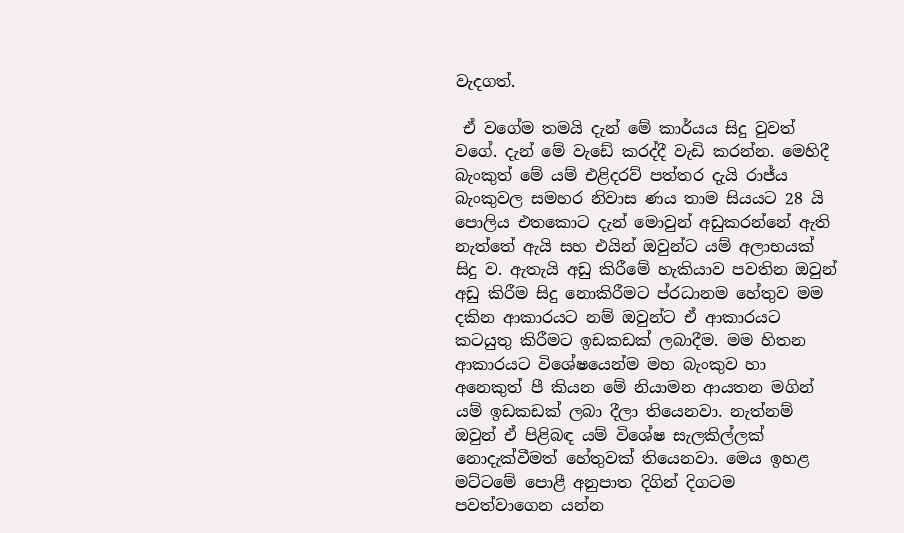වැදගත්.

 ඒ වගේම තමයි දැන් මේ කාර්යය සිදු වුවත් වගේ. දැන් මේ වැඩේ කරද්දී වැඩි කරන්න. මෙහිදී බැංකුත් මේ යම් එළිදරව් පත්තර දැයි රාජ්ය බැංකුවල සමහර නිවාස ණය තාම සියයට 28 යි පොලිය එතකොට දැන් මොවුන් අඩුකරන්නේ ඇති නැත්තේ ඇයි සහ එයින් ඔවුන්ට යම් අලාභයක් සිදු ව. ඇතැයි අඩු කිරීමේ හැකියාව පවතින ඔවුන් අඩු කිරීම සිදු නොකිරීමට ප්රධානම හේතුව මම දකින ආකාරයට නම් ඔවුන්ට ඒ ආකාරයට කටයුතු කිරීමට ඉඩකඩක් ලබාදීම. මම හිතන ආකාරයට විශේෂයෙන්ම මහ බැංකුව හා අනෙකුත් පී කියන මේ නියාමන ආයතන මගින් යම් ඉඩකඩක් ලබා දීලා තියෙනවා. නැත්නම් ඔවුන් ඒ පිළිබඳ යම් විශේෂ සැලකිල්ලක් නොදැක්වීමත් හේතුවක් තියෙනවා. මෙය ඉහළ මට්ටමේ පොළී අනුපාත දිගින් දිගටම පවත්වාගෙන යන්න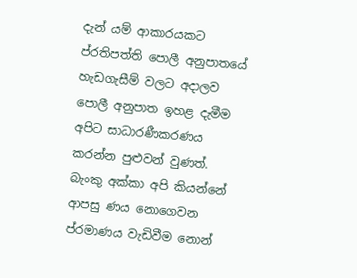දැන් යම් ආකාරයකට ප්රතිපත්ති පොලී අනුපාතයේ හැඩගැසීම් වලට අදාලව පොලී අනුපාත ඉහළ දැමීම අපිට සාධාරණීකරණය කරන්න පුළුවන් වුණත්. බැංකු අක්කා අපි කියන්නේ ආපසු ණය නොගෙවන ප්රමාණය වැඩිවීම නොන්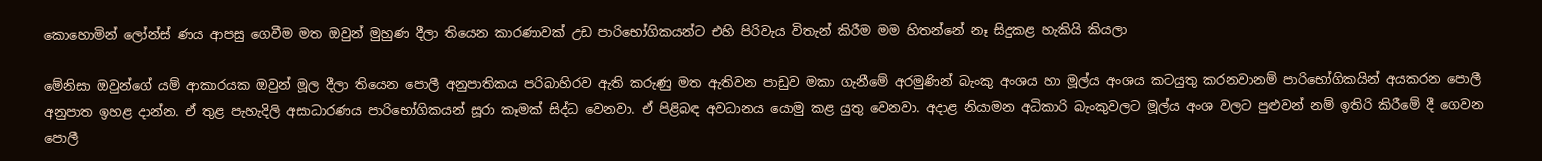කොහොමින් ලෝන්ස් ණය ආපසු ගෙවීම මත ඔවුන් මුහුණ දීලා තියෙන කාරණාවක් උඩ පාරිභෝගිකයන්ට එහි පිරිවැය විතැන් කිරීම මම හිතන්නේ නෑ සිදුකළ හැකියි කියලා

මේනිසා ඔවුන්ගේ යම් ආකාරයක ඔවුන් මූල දීලා තියෙන පොලී අනුපාතිකය පරිබාහිරව ඇති කරුණු මත ඇතිවන පාඩුව මකා ගැනීමේ අරමුණින් බැංකු අංශය හා මූල්ය අංශය කටයුතු කරනවානම් පාරිභෝගිකයින් අයකරන පොලී අනුපාත ඉහළ දාන්න. ඒ තුළ පැහැදිලි අසාධාරණය පාරිභෝගිකයන් සූරා කෑමක් සිද්ධ වෙනවා. ඒ පිළිබඳ අවධානය යොමු කළ යුතු වෙනවා. අදාළ නියාමන අධිකාරි බැංකුවලට මූල්ය අංශ වලට පුළුවන් නම් ඉතිරි කිරීමේ දී ගෙවන පොලී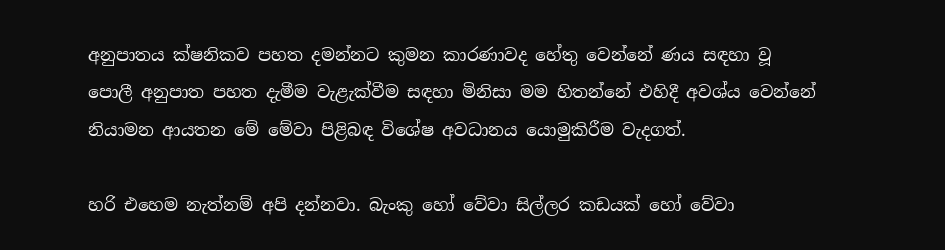අනුපාතය ක්ෂනිකව පහත දමන්නට කුමන කාරණාවද හේතු වෙන්නේ ණය සඳහා වූ පොලී අනුපාත පහත දැමීම වැළැක්වීම සඳහා මිනිසා මම හිතන්නේ එහිදී අවශ්ය වෙන්නේ නියාමන ආයතන මේ මේවා පිළිබඳ විශේෂ අවධානය යොමුකිරීම වැදගත්.

හරි එහෙම නැත්නම් අපි දන්නවා. බැංකු හෝ වේවා සිල්ලර කඩයක් හෝ වේවා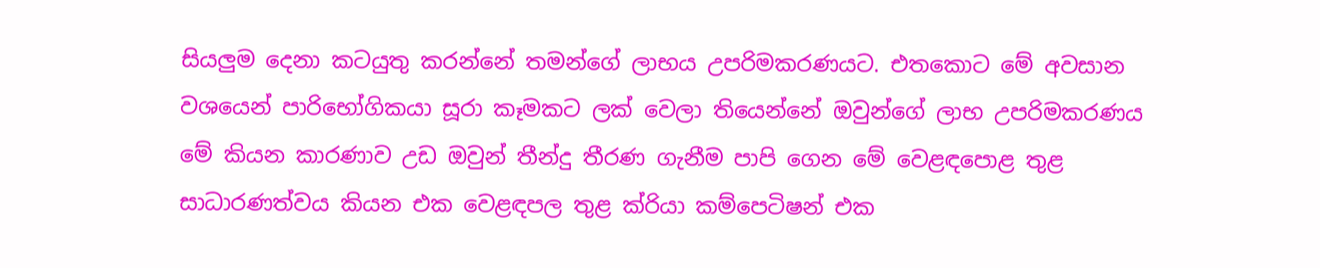සියලුම දෙනා කටයුතු කරන්නේ තමන්ගේ ලාභය උපරිමකරණයට. එතකොට මේ අවසාන වශයෙන් පාරිභෝගිකයා සූරා කෑමකට ලක් වෙලා තියෙන්නේ ඔවුන්ගේ ලාභ උපරිමකරණය මේ කියන කාරණාව උඩ ඔවුන් තීන්දු තීරණ ගැනීම පාපි ගෙන මේ වෙළඳපොළ තුළ සාධාරණත්වය කියන එක වෙළඳපල තුළ ක්රියා කම්පෙටිෂන් එක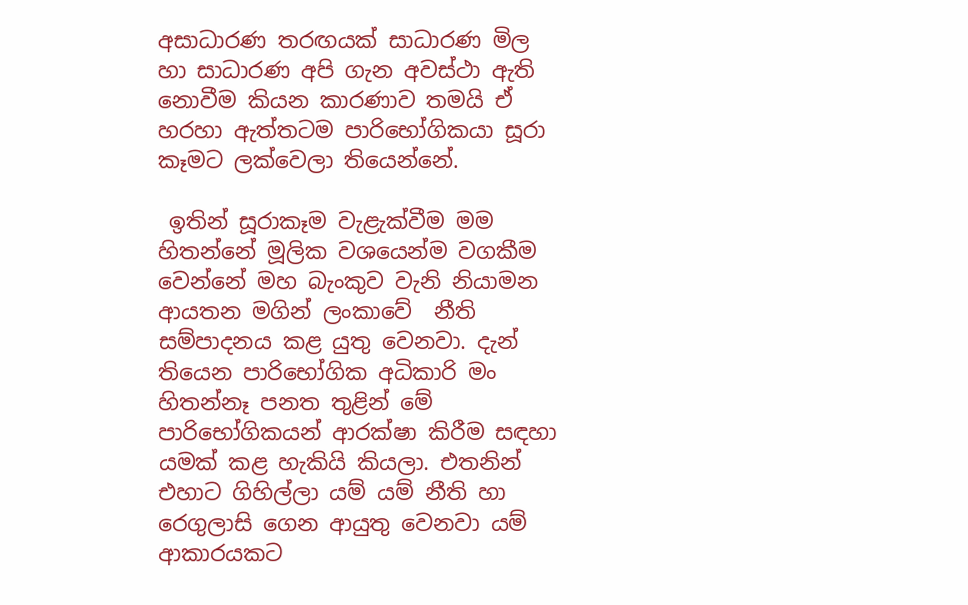අසාධාරණ තරඟයක් සාධාරණ මිල හා සාධාරණ අපි ගැන අවස්ථා ඇති නොවීම කියන කාරණාව තමයි ඒ හරහා ඇත්තටම පාරිභෝගිකයා සූරා කෑමට ලක්වෙලා තියෙන්නේ.

 ඉතින් සූරාකෑම වැළැක්වීම මම හිතන්නේ මූලික වශයෙන්ම වගකීම වෙන්නේ මහ බැංකුව වැනි නියාමන ආයතන මගින් ලංකාවේ  නීති සම්පාදනය කළ යුතු වෙනවා. දැන් තියෙන පාරිභෝගික අධිකාරි මං හිතන්නෑ පනත තුළින් මේ පාරිභෝගිකයන් ආරක්ෂා කිරීම සඳහා යමක් කළ හැකියි කියලා. එතනින් එහාට ගිහිල්ලා යම් යම් නීති හා රෙගුලාසි ගෙන ආයුතු වෙනවා යම් ආකාරයකට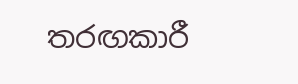තරඟකාරී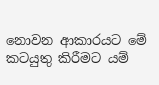නොවන ආකාරයට මේ කටයුතු කිරීමට යම්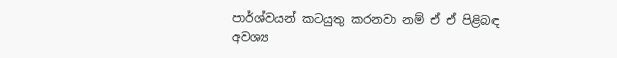පාර්ශ්වයන් කටයුතු කරනවා නම් ඒ ඒ පිළිබඳ අවශ්‍ය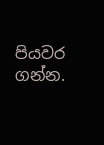පියවර ගන්න.